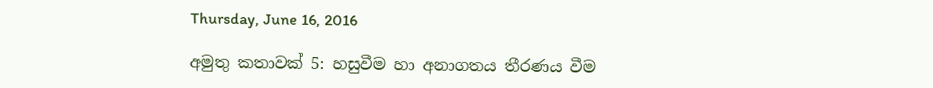Thursday, June 16, 2016

අමුතු කතාවක් 5: හසුවීම හා අනාගතය තීරණය වීම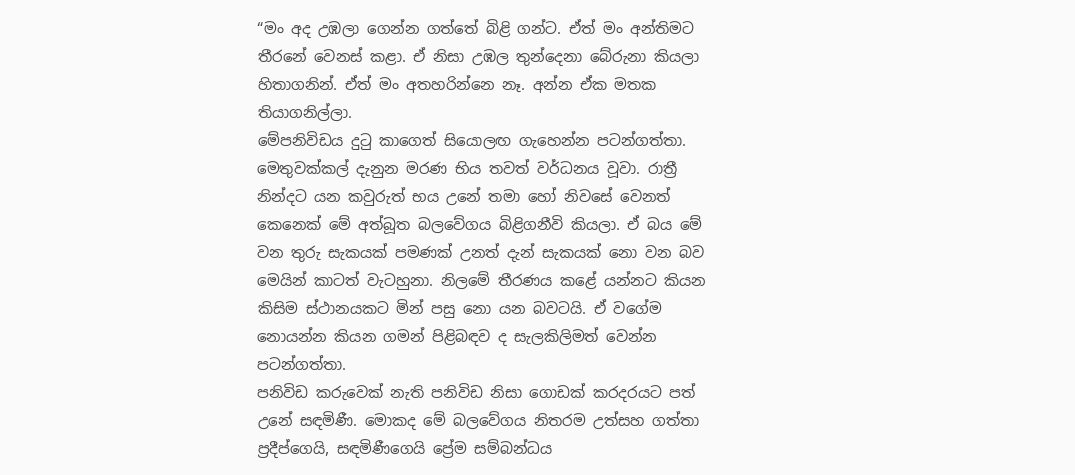“මං අද උඹලා ගෙන්න ගත්තේ බිළි ගන්ට. ඒත් මං අන්තිමට තීරනේ වෙනස් කළා. ඒ නිසා උඹල තුන්දෙනා බේරුනා කියලා හිතාගනින්. ඒත් මං අතහරින්නෙ නෑ. අන්න ඒක මතක තියාගනිල්ලා.
මේපනිවිඩය දුටු කාගෙත් සියොලඟ ගැහෙන්න පටන්ගත්තා. මෙතුවක්කල් දැනුන මරණ භිය තවත් වර්ධනය වූවා. රාත්‍රී නින්දට යන කවුරුත් භය උනේ තමා හෝ නිවසේ වෙනත් කෙනෙක් මේ අත්බූත බලවේගය බිළිගනීවි කියලා. ඒ බය මේ වන තුරු සැකයක් පමණක් උනත් දැන් සැකයක් නො වන බව මෙයින් කාටත් වැටහුනා. නිලමේ තීරණය කළේ යන්නට කියන කිසිම ස්ථානයකට මින් පසු නො යන බවටයි. ඒ වගේම නොයන්න කියන ගමන් පිළිබඳව ද සැලකිලිමත් වෙන්න පටන්ගත්තා.
පනිවිඩ කරුවෙක් නැති පනිවිඩ නිසා ගොඩක් කරදරයට පත් උනේ සඳමිණී. මොකද මේ බලවේගය නිතරම උත්සහ ගත්තා ප්‍රදීප්ගෙයි, සඳමිණීගෙයි ප්‍රේම සම්බන්ධය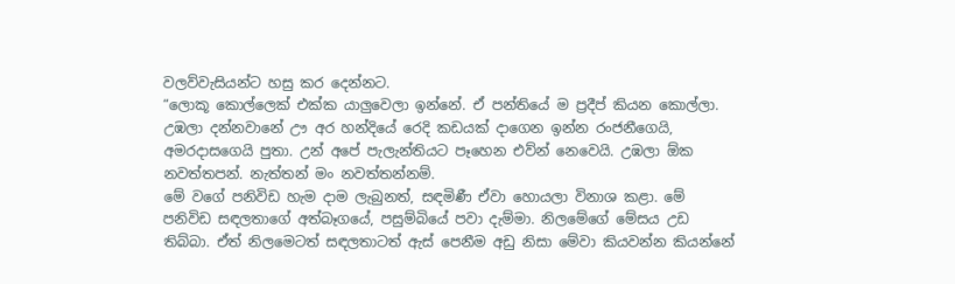වලව්වැසියන්ට හසු කර දෙන්නට.
“ලොකූ කොල්ලෙක් එක්ක යාලුවෙලා ඉන්නේ. ඒ පන්තියේ ම ප්‍රදීප් කියන කොල්ලා. උඹලා දන්නවානේ ඌ අර හන්දියේ රෙදි කඩයක් දාගෙන ඉන්න රංජනීගෙයි, අමරදාසගෙයි පුතා. උන් අපේ පැලැන්තියට පෑහෙන එව්න් නෙවෙයි. උඹලා ඕක නවත්තපන්. නැත්තන් මං නවත්තන්නම්.
මේ වගේ පනිවිඩ හැම දාම ලැබුනත්, සඳමිණී ඒවා හොයලා විනාශ කළා. මේ පනිවිඩ සඳලතාගේ අත්බෑගයේ, පසුම්බියේ පවා දැම්මා. නිලමේගේ මේසය උඩ තිබ්බා. ඒත් නිලමෙටත් සඳලතාටත් ඇස් පෙනීම අඩු නිසා මේවා කියවන්න කියන්නේ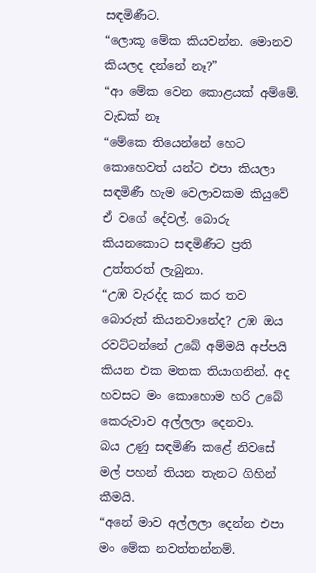සඳමිණීට.
“ලොකූ මේක කියවන්න. මොනව කියලද දන්නේ නෑ?”
“ආ මේක වෙන කොළයක් අම්මේ. වැඩක් නෑ
“මේකෙ තියෙන්නේ හෙට කොහෙවත් යන්ට එපා කියලා
සඳමිණී හැම වෙලාවකම කියුවේ ඒ වගේ දේවල්. බොරු කියනකොට සඳමිණීට ප්‍රති උත්තරත් ලැබුනා.
“උඹ වැරද්ද කර කර තව බොරුත් කියනවානේද? උඹ ඔය රවට්ටන්නේ උබේ අම්මයි අප්පයි කියන එක මතක තියාගනින්. අද හවසට මං කොහොම හරි උබේ කෙරුවාව අල්ලලා දෙනවා.
බය උණු සඳමිණි කළේ නිවසේ මල් පහන් තියන තැනට ගිහින් කීමයි.
“අනේ මාව අල්ලලා දෙන්න එපා මං මේක නවත්තන්නම්.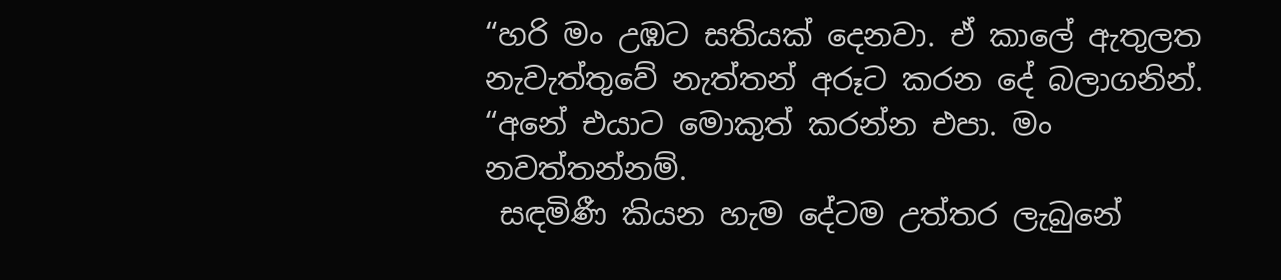“හරි මං උඹට සතියක් දෙනවා. ඒ කාලේ ඇතුලත නැවැත්තුවේ නැත්තන් අරූට කරන දේ බලාගනින්.
“අනේ එයාට මොකුත් කරන්න එපා. මං නවත්තන්නම්.
 සඳමිණී කියන හැම දේටම උත්තර ලැබුනේ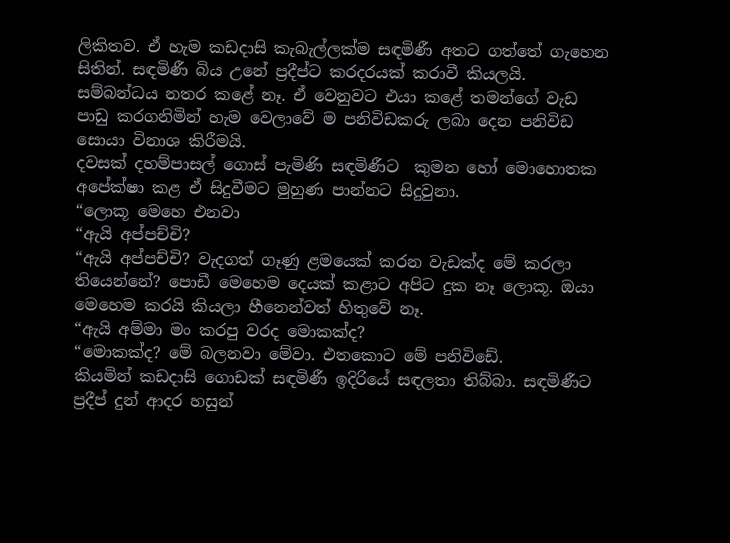ලිකිතව. ඒ හැම කඩදාසි කැබැල්ලක්ම සඳමිණී අතට ගත්තේ ගැහෙන සිතින්. සඳමිණී බිය උනේ ප්‍රදීප්ට කරදරයක් කරාවී කියලයි. සම්බන්ධය නතර කළේ නෑ. ඒ වෙනුවට එයා කළේ තමන්ගේ වැඩ පාඩු කරගනිමින් හැම වෙලාවේ ම පනිවිඩකරු ලබා දෙන පනිවිඩ සොයා විනාශ කිරීමයි.
දවසක් දහම්පාසල් ගොස් පැමිණි සඳමිණීට  කුමන හෝ මොහොතක අපේක්ෂා කළ ඒ සිදුවීමට මුහුණ පාන්නට සිදුවුනා.
“ලොකූ මෙහෙ එනවා
“ඇයි අප්පච්චි?
“ඇයි අප්පච්චි? වැදගත් ගෑණු ළමයෙක් කරන වැඩක්ද මේ කරලා තියෙන්නේ? පොඩී මෙහෙම දෙයක් කළාට අපිට දුක නෑ ලොකූ. ඔයා මෙහෙම කරයි කියලා හීනෙන්වත් හිතුවේ නෑ.
“ඇයි අම්මා මං කරපු වරද මොකක්ද?
“මොකක්ද? මේ බලනවා මේවා. එතකොට මේ පනිවිඩේ.
කියමින් කඩදාසි ගොඩක් සඳමිණී ඉදිරියේ සඳලතා තිබ්බා. සඳමිණීට ප්‍රදීප් දුන් ආදර හසුන්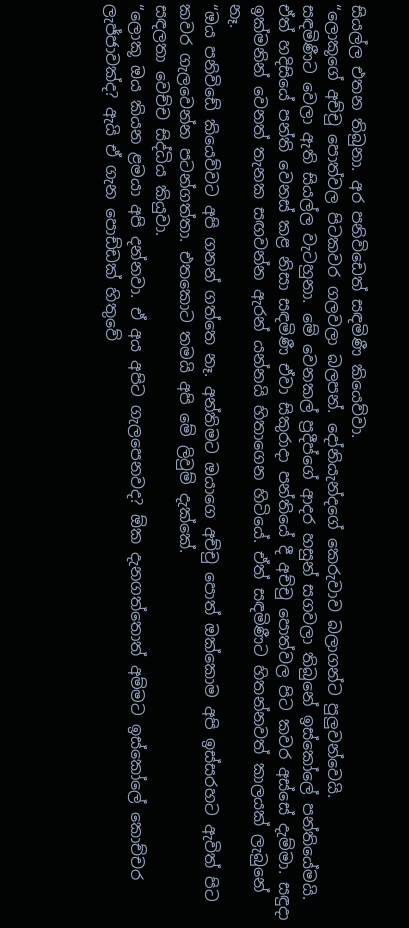සියල්ල එතන තිබුනා. අර පනිවිඩෙත් සඳමිණී කියෙව්වා.
“ලොකූගේ අච්චු පොත්වල පිටකවර ගලවලා බලපන්. දෝනියැන්දගේ කෙරුවාව බලාගන්ට පුලුවන්වෙයි.
සඳමිණීට වෙලා ඇති සියල්ල වැටහුනා. මේ වෙනකල් ප්‍රදීප්ගේ ආදර හසුන් සගවලා තිබුනේ ඉස්කෝලේ පන්තියේමයි. ඒත් හදිසියේ පන්ති වෙනස් කළ නිසා සඳමිණී ඒවා සිකුරාදා පන්තියේ දී අච්චු පොත්වල පිට කවර අස්සේ දැම්මා. සඳුදා ඉක්මනින් වෙනත් තැනක සඟවන්න ඇරන් යන්නයි හිතාගෙන හිටියේ. ඒත් සඳමිණීට හිතන්නවත් කාලයක් ලැබුනේ නෑ.
“ඔය පනිවිඩේ කියෙව්වට අපි ගනන් ගත්තෙ නෑ. අන්තිමට ඔයාගෙ අච්චු පොත් ඔක්කොම අපි ඉස්සරහට ඇවිත් පිට කවර ගැලවෙන්න පටන්ගත්තා. එතකොට තමයි අපි මේ ලිවුම් දැක්කේ.
සඳලතා වෙච්ච සිද්ධිය කියුවා.
“ලොකූ ඔය කියන ළමයා අපි දන්නවා. ඒ අය අපිට ගැලපෙනවද? ඕක දැනගත්තොත් අම්මට ඉස්කෝලේ කොච්චර ලැජ්ජාවක්ද? ඇයි ඒ ගැන පොඩ්ඩක් හිතුවේ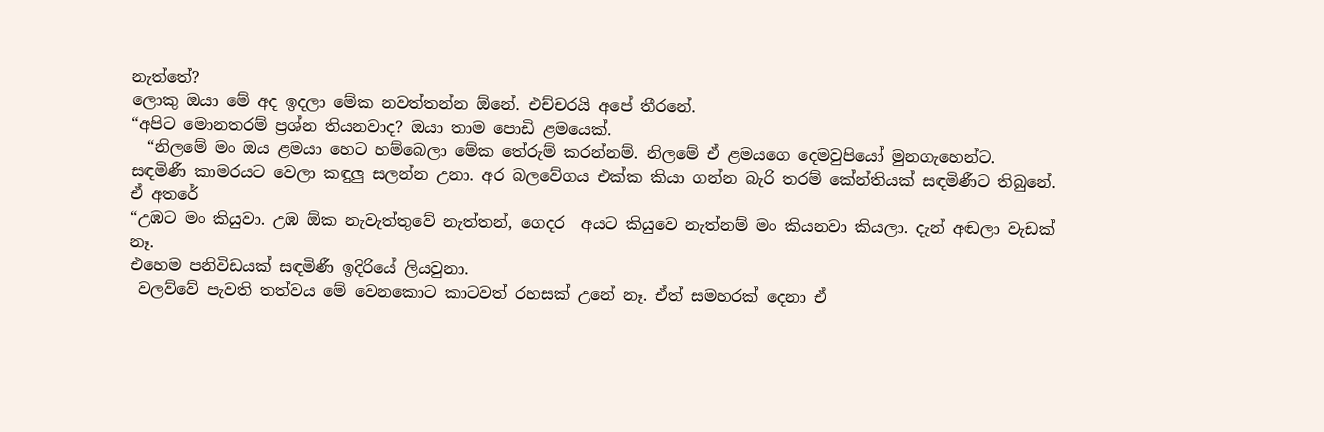නැත්තේ?
ලොකු ඔයා මේ අද ඉදලා මේක නවත්තන්න ඕනේ. එච්චරයි අපේ තීරනේ.
“අපිට මොනතරම් ප්‍රශ්න තියනවාද? ඔයා තාම පොඩි ළමයෙක්.
  “නිලමේ මං ඔය ළමයා හෙට හම්බෙලා මේක තේරුම් කරන්නම්. නිලමේ ඒ ළමයගෙ දෙමවුපියෝ මුනගැහෙන්ට.
සඳමිණී කාමරයට වෙලා කඳුලු සලන්න උනා. අර බලවේගය එක්ක කියා ගන්න බැරි තරම් කේන්තියක් සඳමිණීට තිබුනේ. ඒ අතරේ
“උඹට මං කියුවා. උඹ ඕක නැවැත්තුවේ නැත්තන්, ගෙදර  අයට කියුවෙ නැත්නම් මං කියනවා කියලා. දැන් අඬලා වැඩක් නෑ.
එහෙම පනිවිඩයක් සඳමිණී ඉදිරියේ ලියවුනා.
 වලව්වේ පැවති තත්වය මේ වෙනකොට කාටවත් රහසක් උනේ නෑ. ඒත් සමහරක් දෙනා ඒ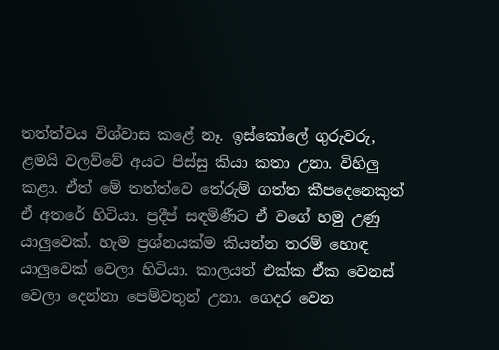තත්ත්වය විශ්වාස කළේ නෑ. ඉස්කෝලේ ගුරුවරු, ළමයි වලව්වේ අයට පිස්සු කියා කතා උනා. විහිලු කළා. ඒත් මේ තත්ත්වෙ තේරුම් ගත්ත කීපදෙනෙකුත් ඒ අතරේ හිටියා. ප්‍රදීප් සඳමිණීට ඒ වගේ හමු උණු යාලුවෙක්. හැම ප්‍රශ්නයක්ම කියන්න තරම් හොඳ යාලුවෙක් වෙලා හිටියා. කාලයත් එක්ක ඒක වෙනස් වෙලා දෙන්නා පෙම්වතුන් උනා. ගෙදර වෙන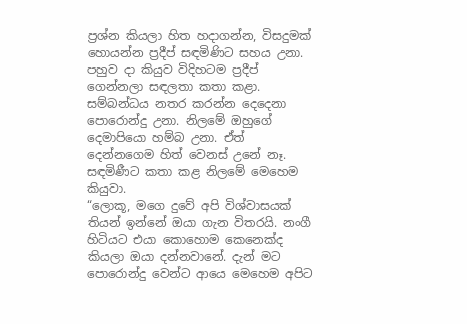ප්‍රශ්න කියලා හිත හදාගන්න, විසදුමක් හොයන්න ප්‍රදීප් සඳමිණිට සහය උනා.
පහුව දා කියුව විදිහටම ප්‍රදීප් ගෙන්නලා සඳලතා කතා කළා.  සම්බන්ධය නතර කරන්න දෙදෙනා පොරොන්දු උනා. නිලමේ ඔහුගේ දෙමාපියො හම්බ උනා. ඒත් දෙන්නගෙම හිත් වෙනස් උනේ නෑ.
සඳමිණීට කතා කළ නිලමේ මෙහෙම කියුවා.
“ලොකූ, මගෙ දුවේ අපි විශ්වාසයක් තියන් ඉන්නේ ඔයා ගැන විතරයි. නංගී හිටියට එයා කොහොම කෙනෙක්ද කියලා ඔයා දන්නවානේ. දැන් මට පොරොන්දු වෙන්ට ආයෙ මෙහෙම අපිට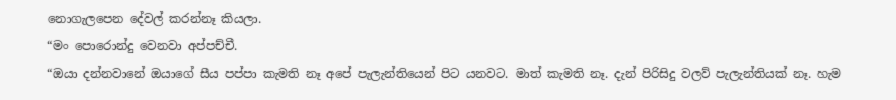නොගැලපෙන දේවල් කරන්නෑ කියලා.
“මං පොරොන්දු වෙනවා අප්පච්චී.
“ඔයා දන්නවානේ ඔයාගේ සීය පප්පා කැමති නෑ අපේ පැලැන්තියෙන් පිට යනවට. මාත් කැමති නෑ. දැන් පිරිසිදු වලව් පැලැන්තියක් නෑ. හැම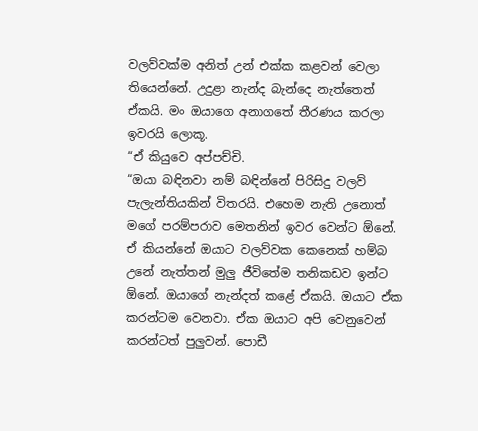වලව්වක්ම අනිත් උන් එක්ක කළවන් වෙලා තියෙන්නේ. උදුළා නැන්ද බැන්දෙ නැත්තෙත් ඒකයි. මං ඔයාගෙ අනාගතේ තීරණය කරලා ඉවරයි ලොකූ.
“ඒ කියුවෙ අප්පච්චි.
“ඔයා බඳිනවා නම් බඳින්නේ පිරිසිදු වලව් පැලැන්තියකින් විතරයි. එහෙම නැති උනොත් මගේ පරම්පරාව මෙතනින් ඉවර වෙන්ට ඕනේ. ඒ කියන්නේ ඔයාට වලව්වක කෙනෙක් හම්බ උනේ නැත්තන් මුලු ජීවිතේම තනිකඩව ඉන්ට ඕනේ. ඔයාගේ නැන්දත් කළේ ඒකයි. ඔයාට ඒක කරන්ටම වෙනවා. ඒක ඔයාට අපි වෙනුවෙන් කරන්ටත් පුලුවන්. පොඩී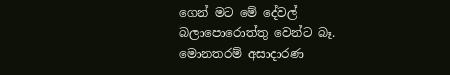ගෙන් මට මේ දේවල් බලාපොරොත්තු වෙන්ට බෑ.
මොනතරම් අසාදාරණ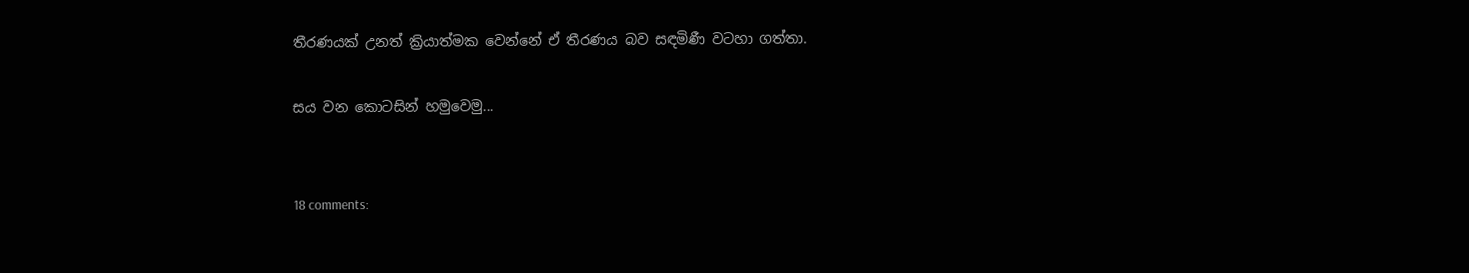තීරණයක් උනත් ක්‍රියාත්මක වෙන්නේ ඒ තීරණය බව සඳමිණී වටහා ගත්තා.

සය වන කොටසින් හමුවෙමු...


18 comments: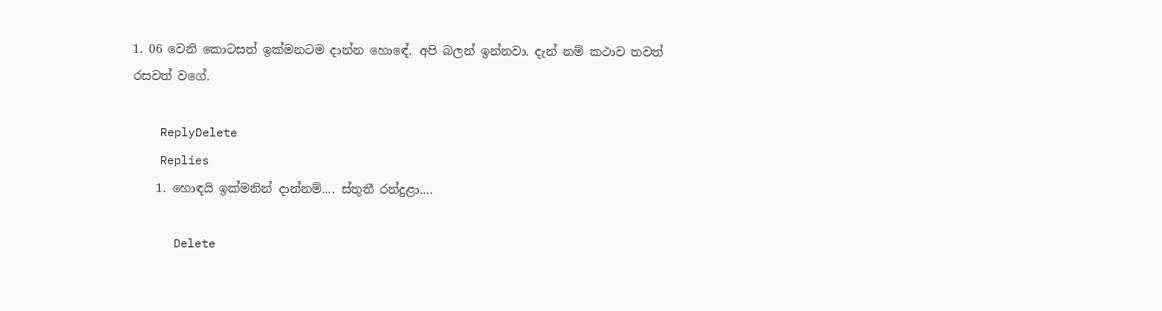1. 06 වෙනි කොටසත් ඉක්මනටම දාන්න හොඳේ. අපි බලන් ඉන්නවා. දැන් නම් කථාව තවත් රසවත් වගේ.

    ReplyDelete
    Replies
    1. හොඳයි ඉක්මනින් දාන්නම්.... ස්තුතී රන්දුළා....

      Delete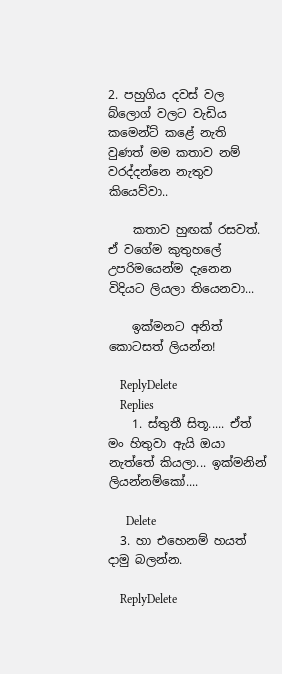2. පහුගිය දවස් වල බ්ලොග් වලට වැඩිය කමෙන්ට් කළේ නැති වුණත් මම කතාව නම් වරද්දන්නෙ නැතුව කියෙව්වා..

    කතාව හුඟක් රසවත්. ඒ වගේම කුතුහලේ උපරිමයෙන්ම දැනෙන විදියට ලියලා තියෙනවා...

    ඉක්මනට අනිත් කොටසත් ලියන්න!

    ReplyDelete
    Replies
    1. ස්තුතී සිතූ..... ඒත් මං හිතුවා ඇයි ඔයා නැත්තේ කියලා... ඉක්මනින් ලියන්නම්කෝ....

      Delete
  3. හා එහෙනම් හයත් දාමු බලන්න.

    ReplyDelete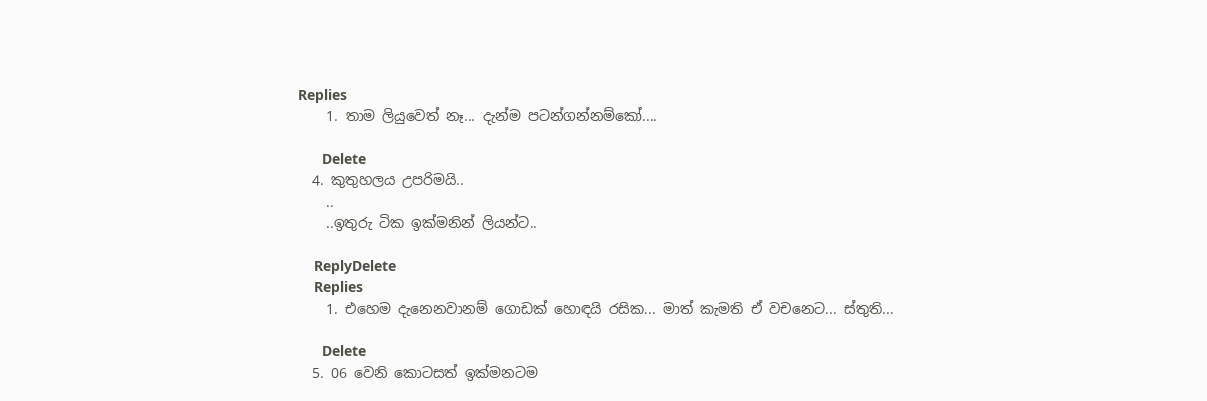Replies
    1. තාම ලියුවෙත් නෑ... දැන්ම පටන්ගන්නම්කෝ....

      Delete
  4. කුතුහලය උපරිමයි..
    ..
    ..ඉතුරු ටික ඉක්මනින් ලියන්ට..

    ReplyDelete
    Replies
    1. එහෙම දැනෙනවානම් ගොඩක් හොඳයි රසික... මාත් කැමති ඒ වචනෙට... ස්තුති...

      Delete
  5. 06 වෙනි කොටසත් ඉක්මනටම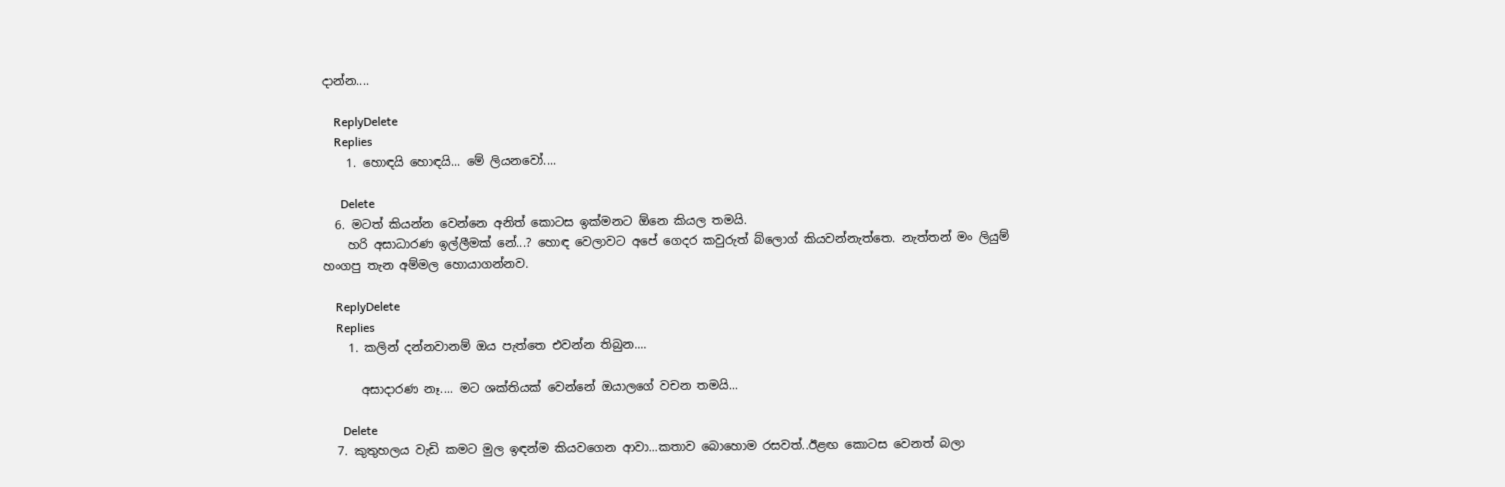දාන්න....

    ReplyDelete
    Replies
    1. හොඳයි හොඳයි... මේ ලියනවෝ....

      Delete
  6. මටත් කියන්න වෙන්නෙ අනිත් කොටස ඉක්මනට ඕනෙ කියල තමයි.
    හරි අසාධාරණ ඉල්ලීමක් නේ...? හොඳ වෙලාවට අපේ ගෙදර කවුරුත් බ්ලොග් කියවන්නැත්තෙ. නැත්තන් මං ලියුම් හංගපු තැන අම්මල හොයාගන්නව.

    ReplyDelete
    Replies
    1. කලින් දන්නවානම් ඔය පැත්තෙ එවන්න තිබුන....

      අසාදාරණ නෑ.... මට ශක්තියක් වෙන්නේ ඔයාලගේ වචන තමයි...

      Delete
  7. කුතුහලය වැඩි කමට මුල ඉඳන්ම කියවගෙන ආවා...කතාව බොහොම රසවත්..ඊළඟ කොටස වෙනත් බලා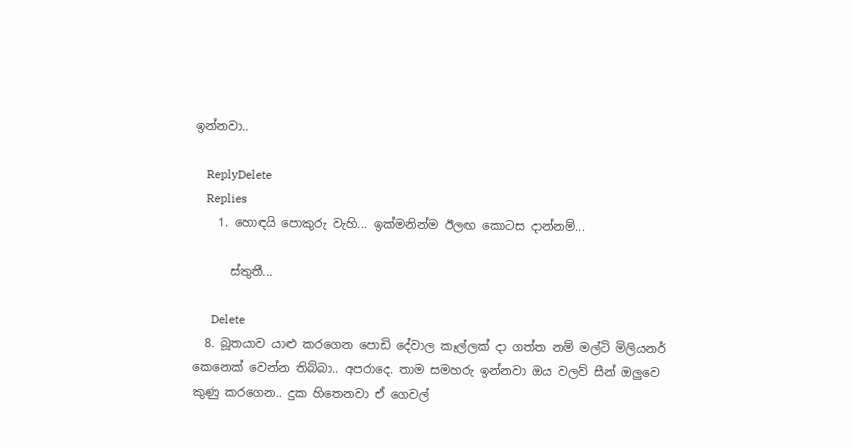ඉන්නවා..

    ReplyDelete
    Replies
    1. හොඳයි පොකුරු වැහි... ඉක්මනින්ම ඊලඟ කොටස දාන්නම්...

      ස්තුතී...

      Delete
  8. බූතයාව යාළු කරගෙන පොඩි දේවාල කෑල්ලක් දා ගත්ත නම් මල්ටි මිලියනර් කෙනෙක් වෙන්න තිබ්බා.. අපරාදෙ. තාම සමහරු ඉන්නවා ඔය වලව් සීන් ඔලුවෙ කුණු කරගෙන.. දුක හිතෙනවා ඒ ගෙවල්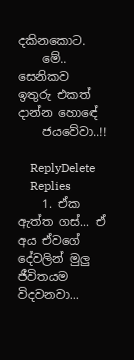දකිනකොට.
    මේ.. සෙනිකව ඉතුරු එකත් දාන්න හොඳේ
    ජයවේවා..!!

    ReplyDelete
    Replies
    1. ඒක ඇත්ත ගස්... ඒ අය ඒවගේ දේවලින් මුලු ජීවිතයම විදවනවා...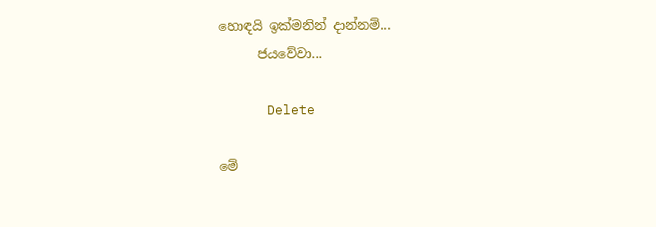හොඳයි ඉක්මනින් දාන්නම්...
      ජයවේවා...

      Delete

මේ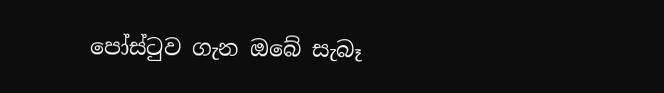පෝස්ටුව ගැන ඔබේ සැබෑ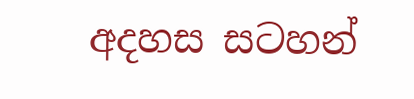අදහස සටහන්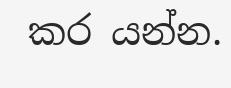කර යන්න.